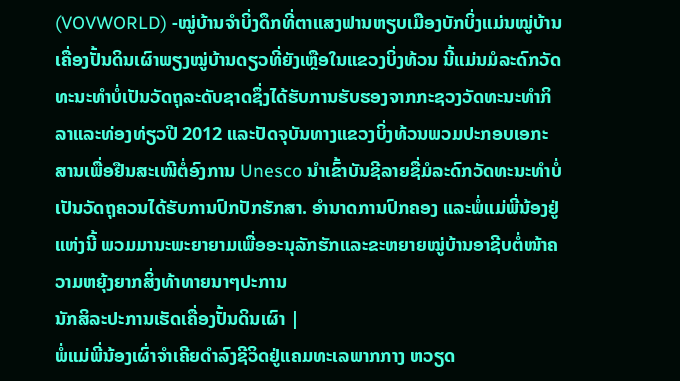(VOVWORLD) -ໝູ່ບ້ານຈຳບິ່ງດຶກທີ່ຕາແສງຟານຫຽບເມືອງບັກບິ່ງແມ່ນໝູ່ບ້ານເຄື່ອງປັ້ນດິນເຜົາພຽງໝູ່ບ້ານດຽວທີ່ຍັງເຫຼືອໃນແຂວງບິ່ງທ້ວນ ນີ້ແມ່ນມໍລະດົກວັດທະນະທຳບໍ່ເປັນວັດຖຸລະດັບຊາດຊຶ່ງໄດ້ຮັບການຮັບຮອງຈາກກະຊວງວັດທະນະທຳກິລາແລະທ່ອງທ່ຽວປີ 2012 ແລະປັດຈຸບັນທາງແຂວງບິ່ງທ້ວນພວມປະກອບເອກະສານເພື່ອຢືນສະເໜີຕໍ່ອົງການ Unesco ນຳເຂົ້າບັນຊີລາຍຊື່ມໍລະດົກວັດທະນະທຳບໍ່ເປັນວັດຖຸຄວນໄດ້ຮັບການປົກປັກຮັກສາ. ອຳນາດການປົກຄອງ ແລະພໍ່ແມ່ພີ່ນ້ອງຢູ່ແຫ່ງນີ້ ພວມມານະພະຍາຍາມເພື່ອອະນຸລັກຮັກແລະຂະຫຍາຍໝູ່ບ້ານອາຊີບຕໍ່ໜ້າຄວາມຫຍຸ້ງຍາກສິ່ງທ້າທາຍນາໆປະການ
ນັກສິລະປະການເຮັດເຄື່ອງປັ້ນດິນເຜົາ |
ພໍ່ແມ່ພີ່ນ້ອງເຜົ່າຈຳເຄີຍດຳລົງຊີວິດຢູ່ແຄມທະເລພາກກາງ ຫວຽດ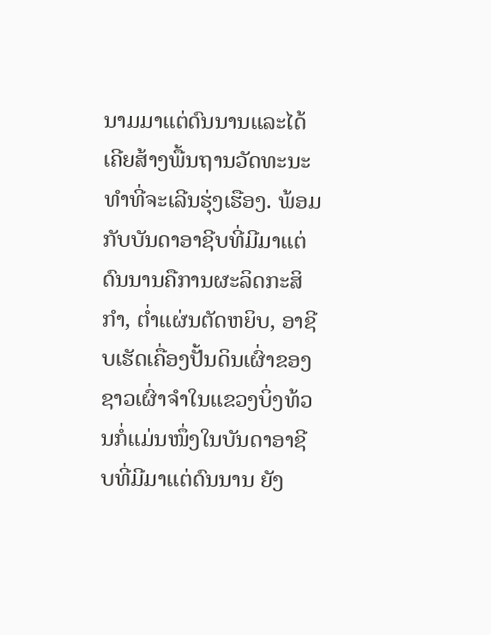ນາມມາແຕ່ດົນນານແລະໄດ້ເຄີຍສ້າງພື້ນຖານວັດທະນະທຳທີ່ຈະເລີນຮຸ່ງເຮືອງ. ພ້ອມກັບບັນດາອາຊີບທີ່ມີມາແຕ່ດົນນານຄືການຜະລິດກະສິກຳ, ຕ່ຳແຜ່ນຕັດຫຍິບ, ອາຊີບເຮັດເຄື່ອງປັ້ນດິນເຜົ່າຂອງຊາວເຜົ່າຈຳໃນແຂວງບິ່ງທ້ວນກໍ່ແມ່ນໜຶ່ງໃນບັນດາອາຊີບທີ່ມີມາແຕ່ດົນນານ ຍັງ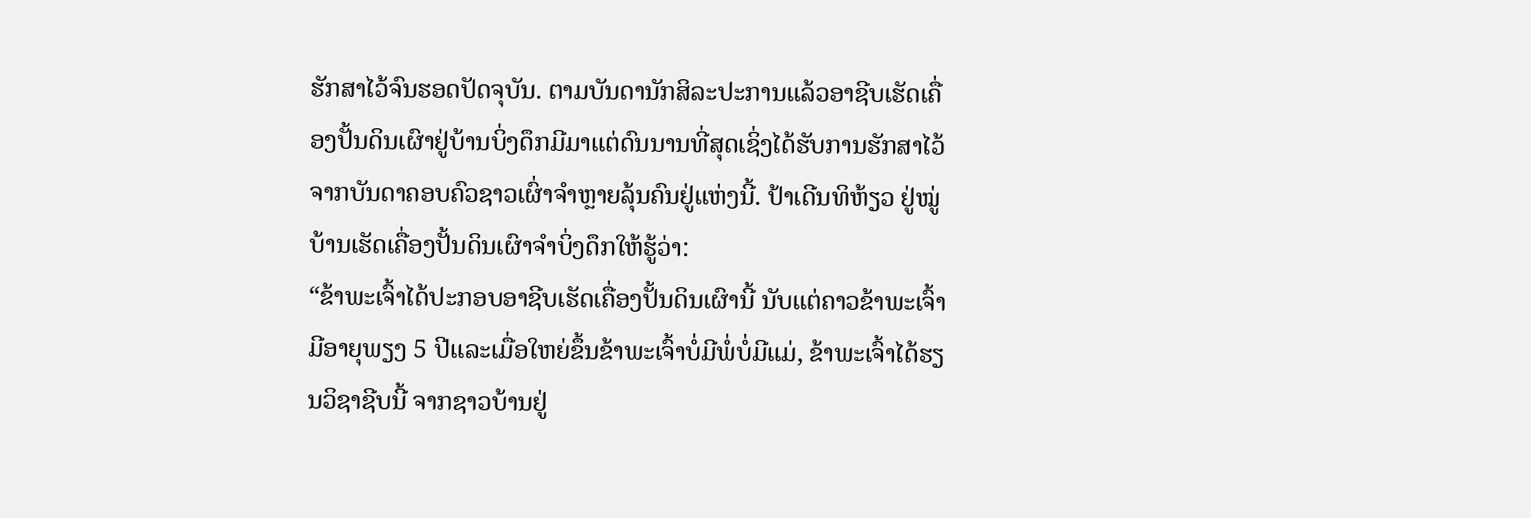ຮັກສາໄວ້ຈົນຮອດປັດຈຸບັນ. ຕາມບັນດານັກສິລະປະການແລ້ວອາຊີບເຮັດເຄື່ອງປັ້ນດິນເຜົາຢູ່ບ້ານບິ່ງດຶກມີມາແຕ່ດົນນານທີ່ສຸດເຊິ່ງໄດ້ຮັບການຮັກສາໄວ້ຈາກບັນດາຄອບຄົວຊາວເຜົ່າຈຳຫຼາຍລຸ້ນຄົນຢູ່ແຫ່ງນີ້. ປ້າເດີນທິຫ້ຽວ ຢູ່ໝູ່ບ້ານເຮັດເຄື່ອງປັ້ນດິນເຜົາຈຳບິ່ງດຶກໃຫ້ຮູ້ວ່າ:
“ຂ້າພະເຈົ້າໄດ້ປະກອບອາຊີບເຮັດເຄື່ອງປັ້ນດິນເຜົານີ້ ນັບແຕ່ຄາວຂ້າພະເຈົ້າມີອາຍຸພຽງ 5 ປີແລະເມື່ອໃຫຍ່ຂຶ້ນຂ້າພະເຈົ້າບໍ່ມີພໍ່ບໍ່ມີແມ່, ຂ້າພະເຈົ້າໄດ້ຮຽນວິຊາຊີບນີ້ ຈາກຊາວບ້ານຢູ່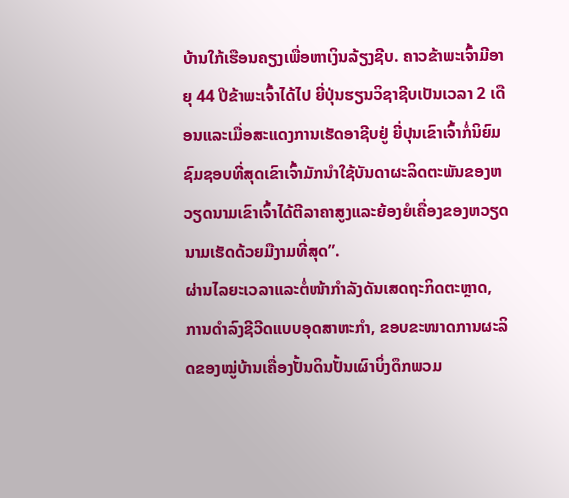ບ້ານໃກ້ເຮືອນຄຽງເພື່ອຫາເງິນລ້ຽງຊີບ. ຄາວຂ້າພະເຈົ້າມີອາຍຸ 44 ປີຂ້າພະເຈົ້າໄດ້ໄປ ຍີ່ປຸ່ນຮຽນວິຊາຊີບເປັນເວລາ 2 ເດືອນແລະເມື່ອສະແດງການເຮັດອາຊີບຢູ່ ຍີ່ປຸນເຂົາເຈົ້າກໍ່ນິຍົມຊົມຊອບທີ່ສຸດເຂົາເຈົ້າມັກນຳໃຊ້ບັນດາຜະລິດຕະພັນຂອງຫວຽດນາມເຂົາເຈົ້າໄດ້ຕີລາຄາສູງແລະຍ້ອງຍໍເຄື່ອງຂອງຫວຽດນາມເຮັດດ້ວຍມືງາມທີ່ສຸດ”.
ຜ່ານໄລຍະເວລາແລະຕໍ່ໜ້າກຳລັງດັນເສດຖະກິດຕະຫຼາດ, ການດຳລົງຊີວີດແບບອຸດສາຫະກຳ, ຂອບຂະໜາດການຜະລິດຂອງໝູ່ບ້ານເຄື່ອງປັ້ນດິນປັ້ນເຜົາບິ່ງດຶກພວມ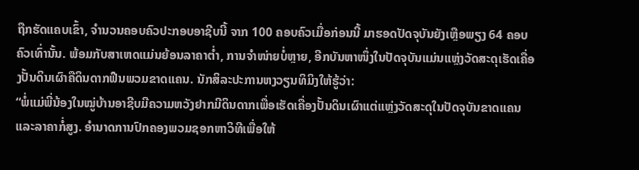ຖືກຮັດແຄບເຂົ້າ, ຈຳນວນຄອບຄົວປະກອບອາຊີບນີ້ ຈາກ 100 ຄອບຄົວເມື່ອກ່ອນນີ້ ມາຮອດປັດຈຸບັນຍັງເຫຼືອພຽງ 64 ຄອບຄົວເທົ່ານັ້ນ. ພ້ອມກັບສາເຫດແມ່ນຍ້ອນລາຄາຕ່ຳ, ການຈຳໜ່າຍບໍ່ຫຼາຍ, ອີກບັນຫາໜຶ່ງໃນປັດຈຸບັນແມ່ນແຫຼ່ງວັດສະດຸເຮັດເຄື່ອງປັ້ນດິນເຜົາຄືດິນດາກຟືນພວມຂາດແຄນ. ນັກສິລະປະການຫງວຽນທິມິງໃຫ້ຮູ້ວ່າ:
“ພໍ່ແມ່ພີ່ນ້ອງໃນໝູ່ບ້ານອາຊີບມີຄວາມຫວັງຢາກມີດິນດາກເພື່ອເຮັດເຄື່ອງປັ້ນດິນເຜົາແຕ່ແຫຼ່ງວັດສະດຸໃນປັດຈຸບັນຂາດແຄນແລະລາຄາກໍ່ສູງ. ອຳນາດການປົກຄອງພວມຊອກຫາວິທີເພື່ອໃຫ້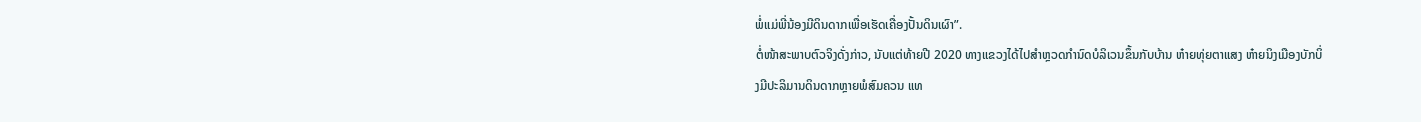ພໍ່ແມ່ພີ່ນ້ອງມີດິນດາກເພື່ອເຮັດເຄື່ອງປັ້ນດິນເຜົາ”.
ຕໍ່ໜ້າສະພາບຕົວຈິງດັ່ງກ່າວ, ນັບແຕ່ທ້າຍປີ 2020 ທາງແຂວງໄດ້ໄປສຳຫຼວດກຳນົດບໍລິເວນຂຶ້ນກັບບ້ານ ຫ໋າຍທຸ່ຍຕາແສງ ຫ໋າຍນິງເມືອງບັກບິ່ງມີປະລິມານດິນດາກຫຼາຍພໍສົມຄວນ ແທ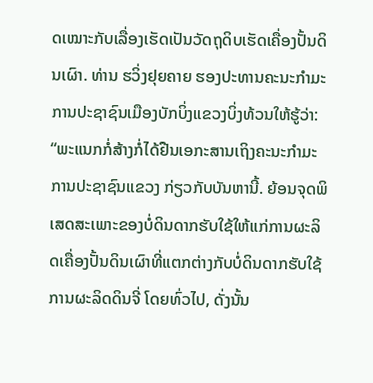ດເໝາະກັບເລື່ອງເຮັດເປັນວັດຖຸດິບເຮັດເຄື່ອງປັ້ນດິນເຜົາ. ທ່ານ ຮວິ່ງຢຸຍຄາຍ ຮອງປະທານຄະນະກຳມະການປະຊາຊົນເມືອງບັກບິ່ງແຂວງບິ່ງທ້ວນໃຫ້ຮູ້ວ່າ:
“ພະແນກກໍ່ສ້າງກໍ່ໄດ້ຢືນເອກະສານເຖິງຄະນະກຳມະການປະຊາຊົນແຂວງ ກ່ຽວກັບບັນຫານີ້. ຍ້ອນຈຸດພິເສດສະເພາະຂອງບໍ່ດິນດາກຮັບໃຊ້ໃຫ້ແກ່ການຜະລິດເຄື່ອງປັ້ນດິນເຜົາທີ່ແຕກຕ່າງກັບບໍ່ດິນດາກຮັບໃຊ້ການຜະລິດດິນຈີ່ ໂດຍທົ່ວໄປ, ດັ່ງນັ້ນ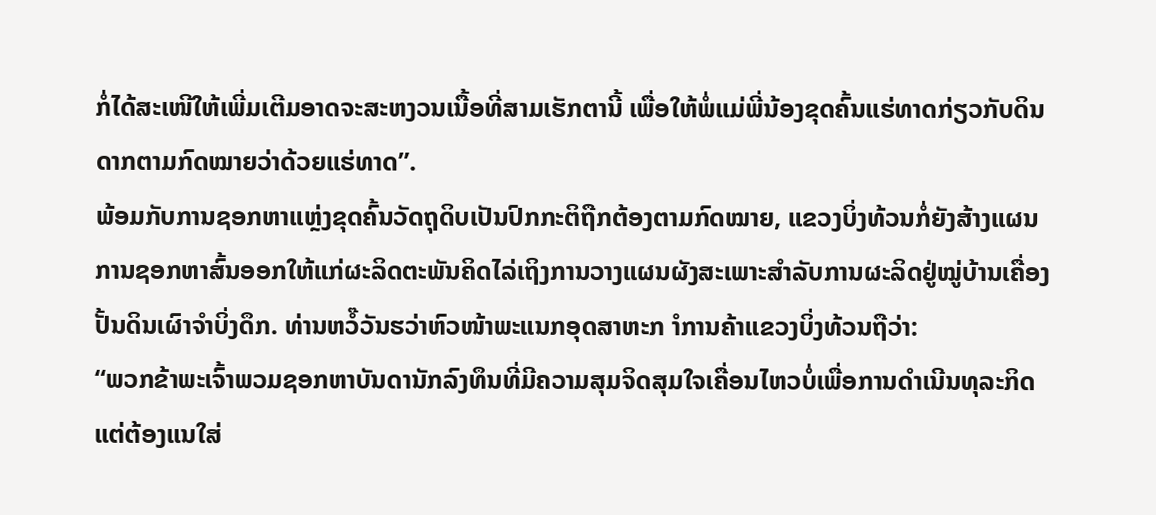ກໍ່ໄດ້ສະເໜີໃຫ້ເພີ່ມເຕີມອາດຈະສະຫງວນເນື້ອທີ່ສາມເຮັກຕານີ້ ເພື່ອໃຫ້ພໍ່ແມ່ພີ່ນ້ອງຂຸດຄົ້ນແຮ່ທາດກ່ຽວກັບດິນດາກຕາມກົດໝາຍວ່າດ້ວຍແຮ່ທາດ”.
ພ້ອມກັບການຊອກຫາແຫຼ່ງຂຸດຄົ້ນວັດຖຸດິບເປັນປົກກະຕິຖືກຕ້ອງຕາມກົດໝາຍ, ແຂວງບິ່ງທ້ວນກໍ່ຍັງສ້າງແຜນການຊອກຫາສົ້ນອອກໃຫ້ແກ່ຜະລິດຕະພັນຄິດໄລ່ເຖິງການວາງແຜນຜັງສະເພາະສຳລັບການຜະລິດຢູ່ໝູ່ບ້ານເຄື່ອງປັ້ນດິນເຜົາຈຳບິ່ງດຶກ. ທ່ານຫວໍ໊ວັນຮວ່າຫົວໜ້າພະແນກອຸດສາຫະກ ຳການຄ້າແຂວງບິ່ງທ້ວນຖືວ່າ:
“ພວກຂ້າພະເຈົ້າພວມຊອກຫາບັນດານັກລົງທຶນທີ່ມີຄວາມສຸມຈິດສຸມໃຈເຄື່ອນໄຫວບໍ່ເພື່ອການດຳເນີນທຸລະກິດແຕ່ຕ້ອງແນໃສ່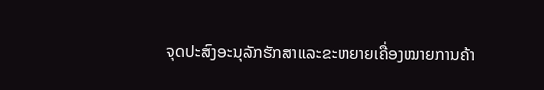ຈຸດປະສົງອະນຸລັກຮັກສາແລະຂະຫຍາຍເຄື່ອງໝາຍການຄ້າ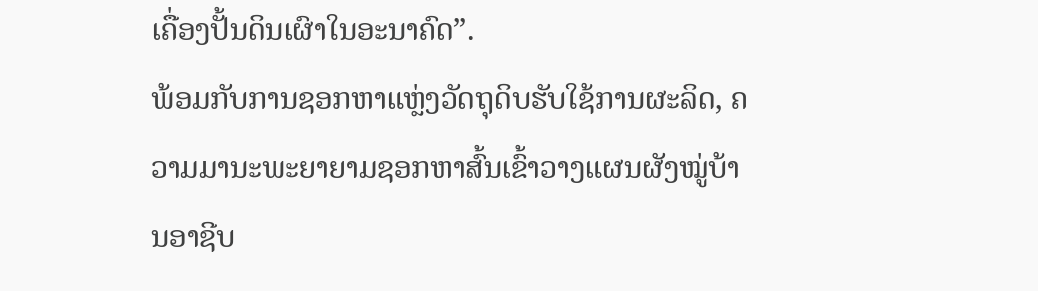ເຄື່ອງປັ້ນດິນເຜົາໃນອະນາຄົດ”.
ພ້ອມກັບການຊອກຫາແຫຼ່ງວັດຖຸດິບຮັບໃຊ້ການຜະລິດ, ຄວາມມານະພະຍາຍາມຊອກຫາສົ້ນເຂົ້າວາງແຜນຜັງໝູ່ບ້ານອາຊີບ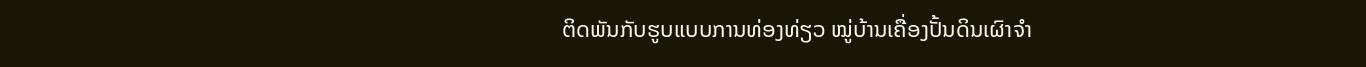ຕິດພັນກັບຮູບແບບການທ່ອງທ່ຽວ ໝູ່ບ້ານເຄື່ອງປັ້ນດິນເຜົາຈຳ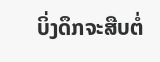ບິ່ງດຶກຈະສືບຕໍ່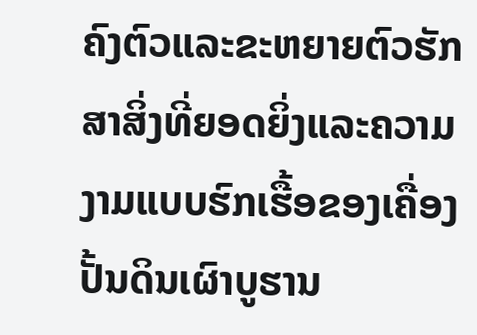ຄົງຕົວແລະຂະຫຍາຍຕົວຮັກສາສິ່ງທີ່ຍອດຍິ່ງແລະຄວາມງາມແບບຮົກເຮື້ອຂອງເຄື່ອງປັ້ນດິນເຜົາບູຮານ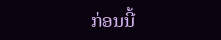ກ່ອນນີ້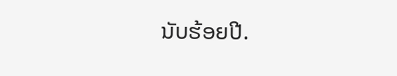ນັບຮ້ອຍປີ.